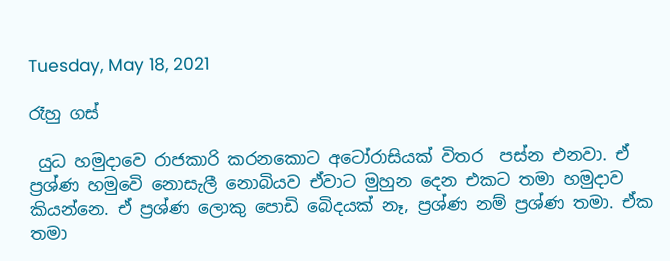Tuesday, May 18, 2021

රෑහු ගස්

 යුධ හමුදාවෙ රාජකාරි කරනකොට අටෝරාසියක් විතර  පස්න එනවා. ඒ ප්‍රශ්ණ හමුවෙි නොසැලී නොබියව ඒවාට මුහුන දෙන එකට තමා හමුදාව කියන්නෙ. ඒ ප්‍රශ්ණ ලොකු පොඩි බෙිදයක් නෑ, ප්‍රශ්ණ නම් ප්‍රශ්ණ තමා. ඒක තමා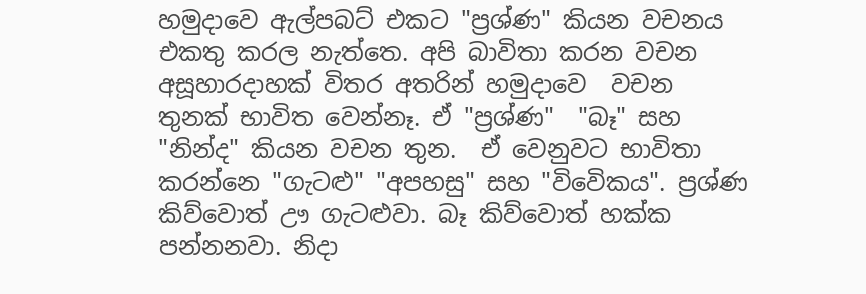හමුදාවෙ ඇල්පබට් එකට "ප්‍රශ්ණ" කියන වචනය එකතු කරල නැත්තෙ. අපි බාවිතා කරන වචන අසූහාරදාහක් විතර අතරින් හමුදාවෙ  වචන තුනක් භාවිත වෙන්නෑ. ඒ "ප්‍රශ්ණ"  "බෑ" සහ "නින්ද" කියන වචන තුන.  ඒ වෙනුවට භාවිතා කරන්නෙ "ගැටළු" "අපහසු" සහ "විවෙිකය". ප්‍රශ්ණ කිව්වොත් ඌ ගැටළුවා. බෑ කිව්වොත් හක්ක පන්නනවා. නිදා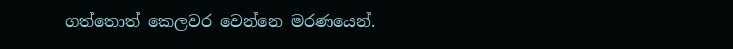ගත්තොත් කෙලවර වෙන්නෙ මරණයෙන්.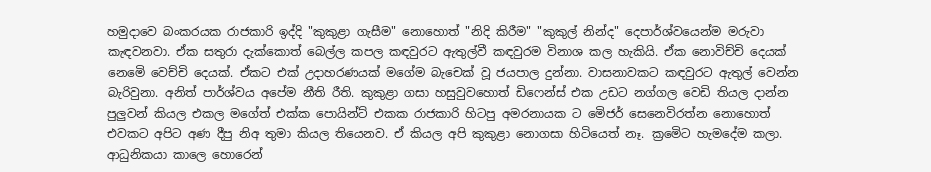හමුදාවෙ බංකරයක රාජකාරි ඉද්දි "කුකුළා ගැසීම" නොහොත් "නිදි කිරීම" "කුකුල් නින්ද" දෙපාර්ශ්වයෙන්ම මරුවා කැඳවනවා. ඒක සතුරා දැක්කොත් බෙල්ල කපල කඳවුරට ඇතුල්වී කඳවුරම විනාශ කල හැකියි. ඒක නොවිච්චි දෙයක් නෙමෙි වෙච්චි දෙයක්. ඒකට එක් උදාහරණයක් මගේම බැචෙක් වූ ජයපාල දුන්නා. වාසනාවකට කඳවුරට ඇතුල් වෙන්න බැරිවුනා. අනිත් පාර්ශ්වය අපේම නීති රීති. කුකුළා ගසා හසුවුවහොත් ඩිෆෙන්ස් එක උඩට නග්ගල වෙඩි තියල දාන්න පුලුවන් කියල එකල මගේත් එක්ක පොයින්ට් එකක රාජකාරි හිටපු අමරනායක ට මෙිජර් සෙනෙවිරත්න නොහොත් එවකට අපිට අණ දීපු නිඅ තුමා කියල තියෙනව. ඒ කියල අපි කුකුළා නොගසා හිටියෙත් නෑ. ක්‍රමෙිට හැමදේම කලා. ආධුනිකයා කාලෙ හොරෙන්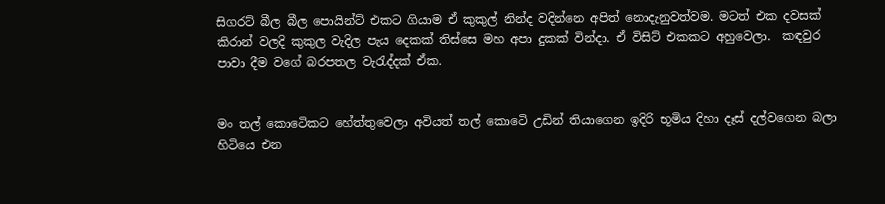සිගරට් බීල බීල පොයින්ට් එකට ගියාම ඒ කුකුල් නින්ද වදින්නෙ අපිත් නොදැනුවත්වම. මටත් එක දවසක් කිරාන් වලදි කුකුල වැදිල පැය දෙකක් තිස්සෙ මහ අපා දුකක් වින්දා. ඒ විසිට් එකකට අහුවෙලා.  කඳවුර පාවා දීම වගේ බරපතල වැරැද්දක් ඒක.


මං තල් කොටෙිකට හේත්තුවෙලා අවියත් තල් කොටෙි උඩින් තියාගෙන ඉදිරි භූමිය දිහා දෑස් දල්වගෙන බලා හිටියෙ එන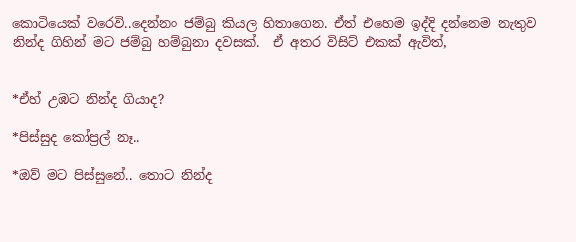කොටියෙක් වරෙවි..දෙන්නං ජම්බු කියල හිතාගෙන. ඒත් එහෙම ඉද්දි දන්නෙම නැතුව නින්ද ගිහින් මට ජම්බු හම්බුනා දවසක්.  ඒ අතර විසිට් එකක් ඇවිත්,


*ඒහ් උඹට නින්ද ගියාද?

*පිස්සුද කෝප්‍රල් නෑ..

*ඔව් මට පිස්සුනේ.. තොට නින්ද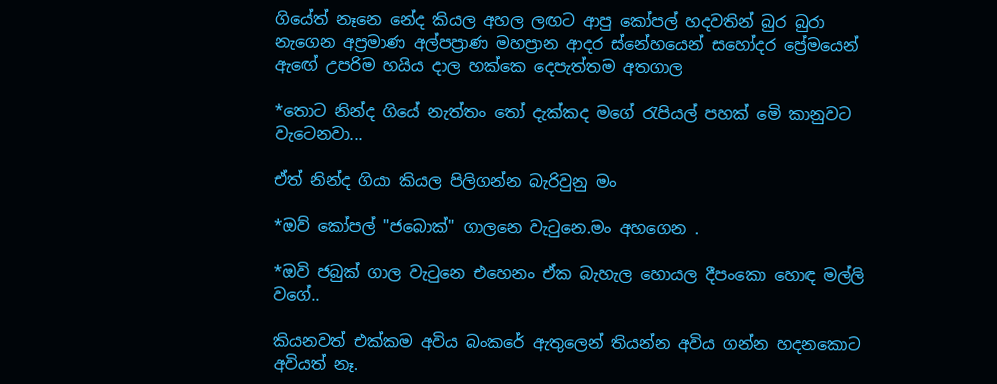ගියේත් නෑනෙ නේද කියල අහල ලඟට ආපු කෝපල් හදවතින් බුර බුරා නැගෙන අප්‍රමාණ අල්පප්‍රාණ මහප්‍රාන ආදර ස්නේහයෙන් සහෝදර ප්‍රේමයෙන් ඇඟේ උපරිම හයිය දාල හක්කෙ දෙපැත්තම අතගාල

*තොට නින්ද ගියේ නැත්තං තෝ දැක්කද මගේ රැපියල් පහක් මෙි කානුවට වැටෙනවා...

ඒත් නින්ද ගියා කියල පිලිගන්න බැරිවුනු මං

*ඔව් කෝපල් "ජබොක්" ගාලනෙ වැටුනෙ.මං අහගෙන .

*ඔවි ජබුක් ගාල වැටුනෙ එහෙනං ඒක බැහැල හොයල දීපංකො හොඳ මල්ලි වගේ..

කියනවත් එක්කම අවිය බංකරේ ඇතුලෙන් තියන්න අවිය ගන්න හදනකොට අවියත් නෑ.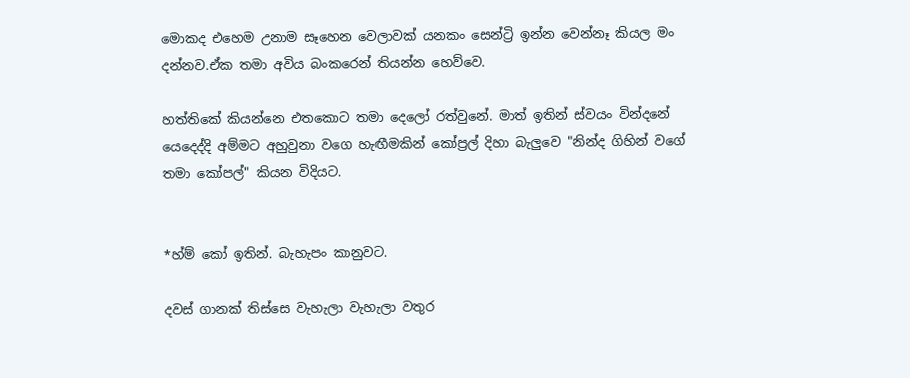මොකද එහෙම උනාම සෑහෙන වෙලාවක් යනකං සෙන්ට්‍රි ඉන්න වෙන්නෑ කියල මං දන්නව.ඒක තමා අවිය බංකරෙන් තියන්න හෙව්වෙ.

හත්තිකේ කියන්නෙ එතකොට තමා දෙලෝ රත්වුනේ. මාත් ඉතින් ස්වයං වින්දනේ යෙදෙද්දි අම්මට අහුවුනා වගෙ හැඟීමකින් කෝප්‍රල් දිහා බැලුවෙ "නින්ද ගිහින් වගේ තමා කෝපල්" කියන විදියට.


*හ්ම් කෝ ඉතින්. බැහැපං කානුවට.

දවස් ගානක් තිස්සෙ වැහැලා වැහැලා වතුර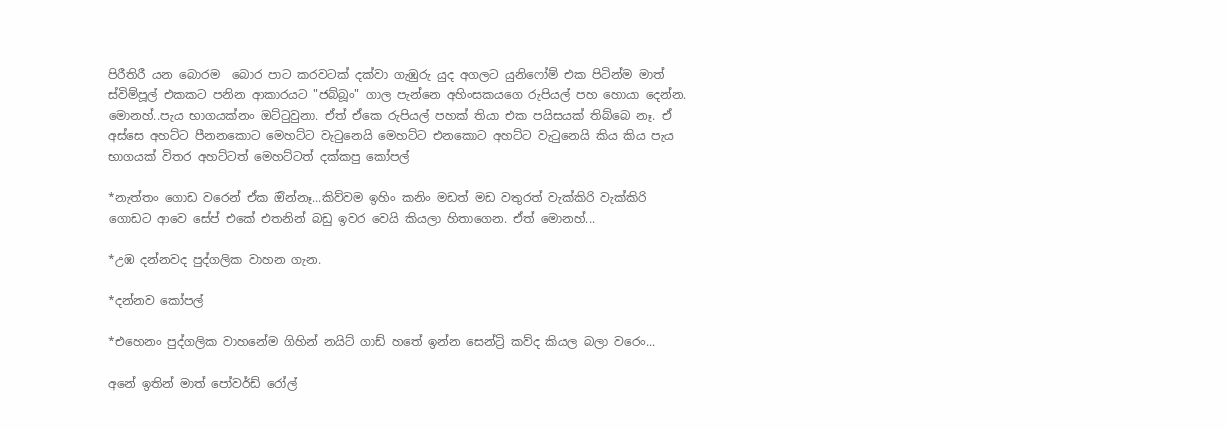පිරීතිරී යන බොරම  බොර පාට කරවටක් දක්වා ගැඹුරු යුද අගලට යුනිෆෝම් එක පිටින්ම මාත් ස්විම්පූල් එකකට පනින ආකාරයට "ජබ්බූං" ගාල පැන්නෙ අහිංසකයගෙ රුපියල් පහ හොයා දෙන්න. මොනහ්..පැය භාගයක්නං ඔට්ටුවුනා. ඒත් ඒකෙ රුපියල් පහක් තියා එක පයිසයක් තිබ්බෙ නෑ. ඒ අස්සෙ අහට්ට පීනනකොට මෙහට්ට වැටුනෙයි මෙහට්ට එනකොට අහට්ට වැටුනෙයි කිය කිය පැය භාගයක් විතර අහට්ටත් මෙහට්ටත් දක්කපු කෝපල්

*නැත්තං ගොඩ වරෙන් ඒක ඔින්නෑ...කිව්වම ඉහිං කනිං මඩත් මඩ වතුරත් වැක්කිරි වැක්කිරි ගොඩට ආවෙ සේප් එකේ එතනින් බඩු ඉවර වෙයි කියලා හිතාගෙන. ඒත් මොනහ්...

*උඹ දන්නවද පුද්ගලික වාහන ගැන.

*දන්නව කෝපල්

*එහෙනං පුද්ගලික වාහනේම ගිහින් නයිට් ගාඩ් හතේ ඉන්න සෙන්ට්‍රි කව්ද කියල බලා වරෙං...

අනේ ඉතින් මාත් පෝවර්ඩ් රෝල්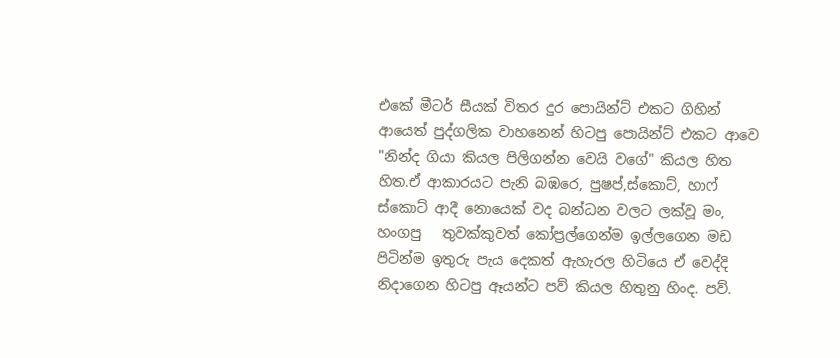එකේ මීටර් සීයක් විතර දුර පොයින්ට් එකට ගිහින් ආයෙත් පුද්ගලික වාහනෙන් හිටපු පොයින්ට් එකට ආවෙ "නින්ද ගියා කියල පිලිගන්න වෙයි වගේ" කියල හිත හිත.ඒ ආකාරයට පැනි බඹරෙ, පුෂප්,ස්කොට්, හාෆ් ස්කොට් ආදී නොයෙක් වද බන්ධන වලට ලක්වූ මං, හංගපු   තුවක්කුවත් කෝප්‍රල්ගෙන්ම ඉල්ලගෙන මඩ පිටින්ම ඉතුරු පැය දෙකත් ඇහැරල හිටියෙ ඒ වෙද්දි නිදාගෙන හිටපු ඈයන්ට පව් කියල හිතුනු හිංද. පව්.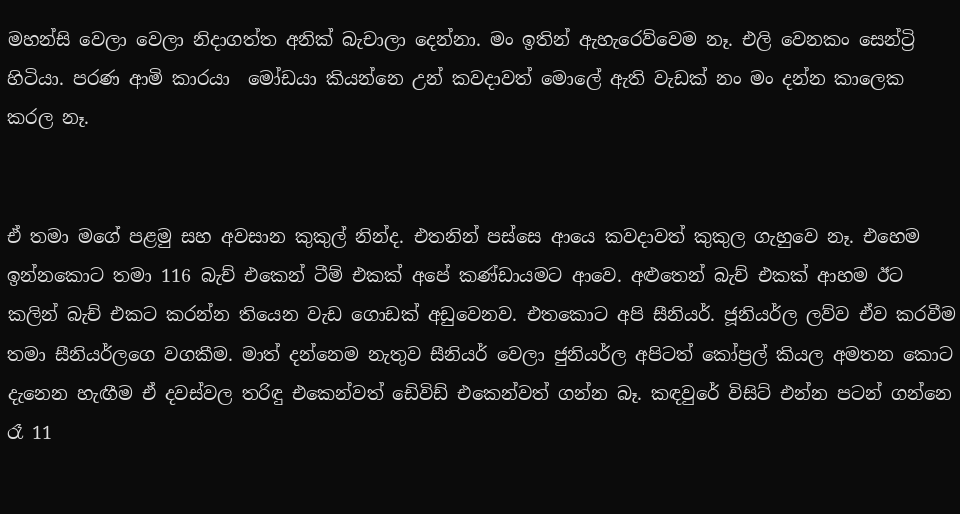මහන්සි වෙලා වෙලා නිදාගත්ත අනික් බැචාලා දෙන්නා. මං ඉතින් ඇහැරෙව්වෙම නෑ. එලි වෙනකං සෙන්ට්‍රි හිටියා. පරණ ආමි කාරයා  මෝඩයා කියන්නෙ උන් කවදාවත් මොලේ ඇති වැඩක් නං මං දන්න කාලෙක කරල නෑ.


ඒ තමා මගේ පළමු සහ අවසාන කුකුල් නින්ද. එතනින් පස්සෙ ආයෙ කවදාවත් කුකුල ගැහුවෙ නෑ. එහෙම ඉන්නකොට තමා 116 බැච් එකෙන් ටීම් එකක් අපේ කණ්ඩායමට ආවෙ. අළුතෙන් බැච් එකක් ආහම ඊට කලින් බැච් එකට කරන්න තියෙන වැඩ ගොඩක් අඩුවෙනව. එතකොට අපි සීනියර්. ජූනියර්ල ලව්ව ඒව කරවීම තමා සීනියර්ලගෙ වගකීම. මාත් දන්නෙම නැතුව සීනියර් වෙලා ජුනියර්ල අපිටත් කෝප්‍රල් කියල අමතන කොට දැනෙන හැඟීම ඒ දවස්වල තරිඳු එකෙන්වත් ඩෙිවිඩ් එකෙන්වත් ගන්න බෑ. කඳවුරේ විසිට් එන්න පටන් ගන්නෙ රෑ 11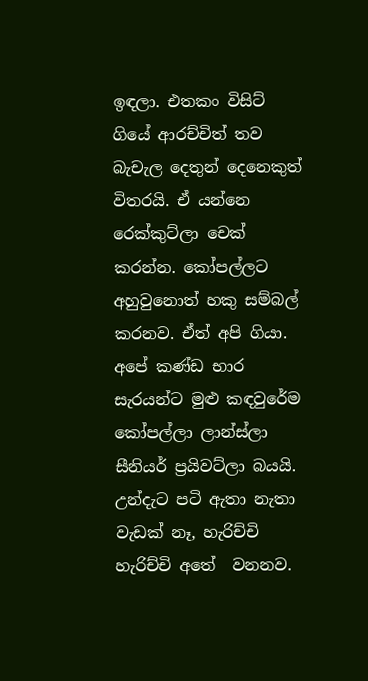ඉඳලා. එතකං විසිට් ගියේ ආරච්චිත් තව බැචැල දෙතුන් දෙනෙකුත් විතරයි. ඒ යන්නෙ රෙක්කුට්ලා චෙක් කරන්න. කෝපල්ලට අහුවුනොත් හකු සම්බල් කරනව. ඒත් අපි ගියා. අපේ කණ්ඩ භාර සැරයන්ට මුළු කඳවුරේම කෝපල්ලා ලාන්ස්ලා සීනියර් ප්‍රයිවට්ලා බයයි. උන්දැට පටි ඇතා නැතා වැඩක් නෑ, හැරිච්චි හැරිච්චි අතේ  වනනව.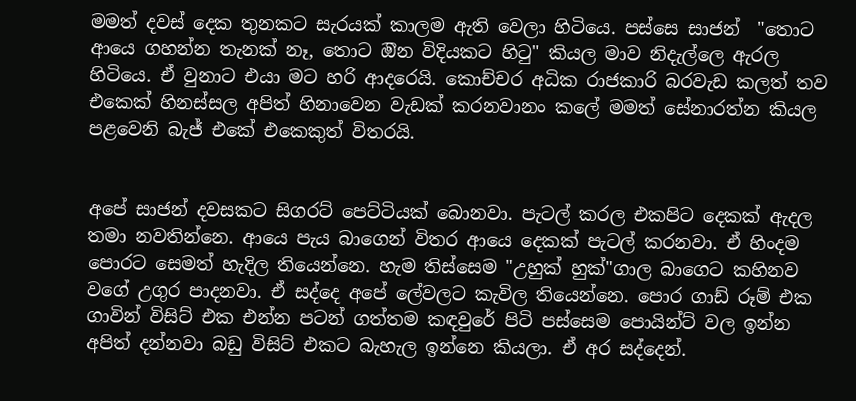මමත් දවස් දෙක තුනකට සැරයක් කාලම ඇති වෙලා හිටියෙ. පස්සෙ සාජන්  "තොට ආයෙ ගහන්න තැනක් නෑ, තොට ඔින විදියකට හිටු" කියල මාව නිදැල්ලෙ ඇරල හිටියෙ. ඒ වුනාට එයා මට හරි ආදරෙයි. කොච්චර අධික රාජකාරි බරවැඩ කලත් තව එකෙක් හිනස්සල අපිත් හිනාවෙන වැඩක් කරනවානං කලේ මමත් සේනාරත්න කියල පළවෙනි බැජ් එකේ එකෙකුත් විතරයි.


අපේ සාජන් දවසකට සිගරට් පෙට්ටියක් බොනවා. පැටල් කරල එකපිට දෙකක් ඇදල තමා නවතින්නෙ. ආයෙ පැය බාගෙන් විතර ආයෙ දෙකක් පැටල් කරනවා. ඒ හිංදම පොරට සෙමත් හැදිල තියෙන්නෙ. හැම තිස්සෙම "උහුක් හුක්"ගාල බාගෙට කහිනව වගේ උගුර පාදනවා. ඒ සද්දෙ අපේ ලේවලට කැවිල තියෙන්නෙ. පොර ගාඩ් රූම් එක ගාවින් විසිට් එක එන්න පටන් ගත්තම කඳවුරේ පිටි පස්සෙම පොයින්ට් වල ඉන්න අපිත් දන්නවා බඩු විසිට් එකට බැහැල ඉන්නෙ කියලා. ඒ අර සද්දෙන්.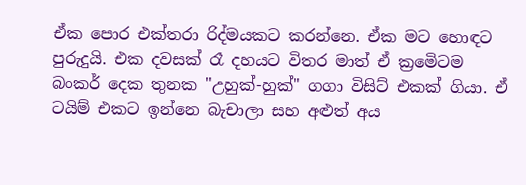ඒක පොර එක්තරා රිද්මයකට කරන්නෙ. ඒක මට හොඳට පුරුදුයි. එක දවසක් රෑ දහයට විතර මාත් ඒ ක්‍රමෙිටම බංකර් දෙක තුනක "උහුක්-හුක්" ගගා විසිට් එකක් ගියා. ඒ ටයිම් එකට ඉන්නෙ බැචාලා සහ අළුත් අය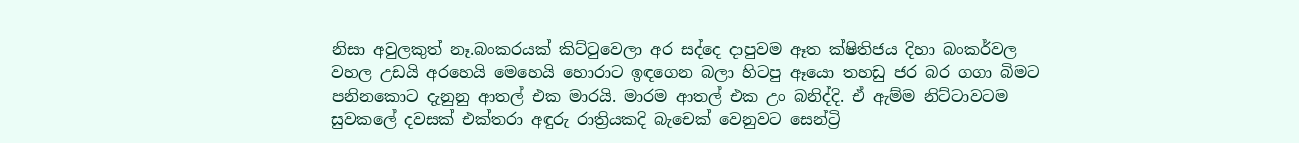නිසා අවුලකුත් නෑ.බංකරයක් කිට්ටුවෙලා අර සද්දෙ දාපුවම ඈත ක්ෂිතිජය දිහා බංකර්වල වහල උඩයි අරහෙයි මෙහෙයි හොරාට ඉඳගෙන බලා හිටපු ඈයො තහඩු ජර බර ගගා බිමට පනිනකොට දැනුනු ආතල් එක මාරයි. මාරම ආතල් එක උං බනිද්දි. ඒ ඇම්ම නිට්ටාවටම සුවකලේ දවසක් එක්තරා අඳුරු රාත්‍රියකදි බැචෙක් වෙනුවට සෙන්ට්‍රි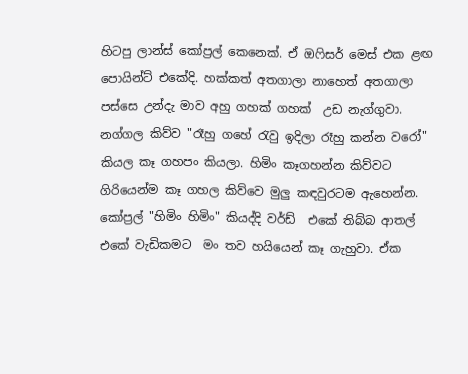හිටපු ලාන්ස් කෝප්‍රල් කෙනෙක්. ඒ ඔෆිසර් මෙස් එක ළඟ පොයින්ට් එකේදි. හක්කත් අතගාලා නාහෙත් අතගාලා  පස්සෙ උන්දැ මාව අහු ගහක් ගහක්  උඩ නැග්ගුවා. නග්ගල කිව්ව "රෑහු ගහේ රැවු ඉදිලා රෑහු කන්න වරෝ" කියල කෑ ගහපං කියලා. හිමිං කෑගහන්න කිව්වට ගිරියෙන්ම කෑ ගහල කිව්වෙ මුලු කඳවුරටම ඇහෙන්න. කෝප්‍රල් "හිමිං හිමිං" කියද්දි වර්ඩ්  එකේ තිබ්බ ආතල් එකේ වැඩිකමට  මං තව හයියෙන් කෑ ගැහුවා. ඒක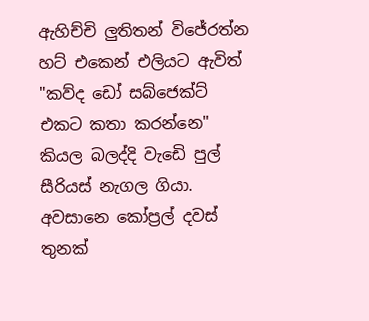ඇහිච්චි ලුතිතන් විජේරත්න හට් එකෙන් එලියට ඇවිත් "කව්ද ඩෝ සබ්ජෙක්ට් එකට කතා කරන්නෙ" කියල බලද්දි වැඩෙි පුල් සීරියස් නැගල ගියා. අවසානෙ කෝප්‍රල් දවස් තුනක්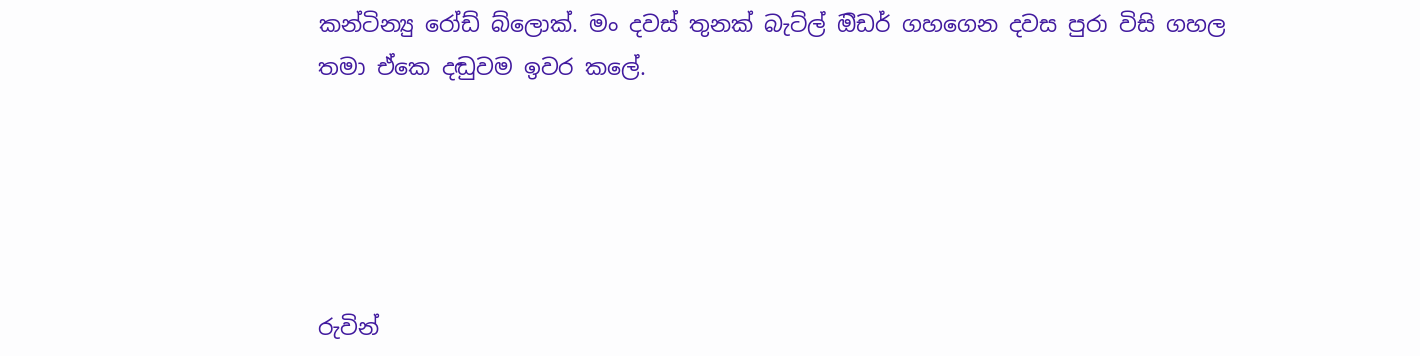කන්ටින්‍යු රෝඩ් බ්ලොක්. මං දවස් තුනක් බැට්ල් ඔිඩර් ගහගෙන දවස පුරා විසි ගහල තමා ඒකෙ දඬුවම ඉවර කලේ.





රුවින්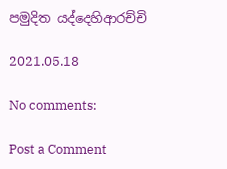පමුදිත යද්දෙහිආරච්චි

2021.05.18

No comments:

Post a Comment